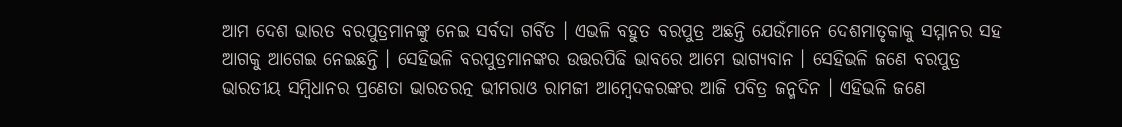ଆମ ଦେଶ ଭାରତ ବରପୁତ୍ରମାନଙ୍କୁ ନେଇ ସର୍ବଦା ଗର୍ବିତ । ଏଭଳି ବହୁତ ବରପୁତ୍ର ଅଛନ୍ତି ଯେଉଁମାନେ ଦେଶମାତୃକାକୁ ସମ୍ମାନର ସହ ଆଗକୁ ଆଗେଇ ନେଇଛନ୍ତି । ସେହିଭଳି ବରପୁତ୍ରମାନଙ୍କର ଉତ୍ତରପିଢି ଭାବରେ ଆମେ ଭାଗ୍ୟବାନ । ସେହିଭଳି ଜଣେ ବରପୁତ୍ର ଭାରତୀୟ ସମ୍ବିଧାନର ପ୍ରଣେତା ଭାରତରତ୍ନ ଭୀମରାଓ ରାମଜୀ ଆମ୍ବେଦକରଙ୍କର ଆଜି ପବିତ୍ର ଜନ୍ମଦିନ । ଏହିଭଳି ଜଣେ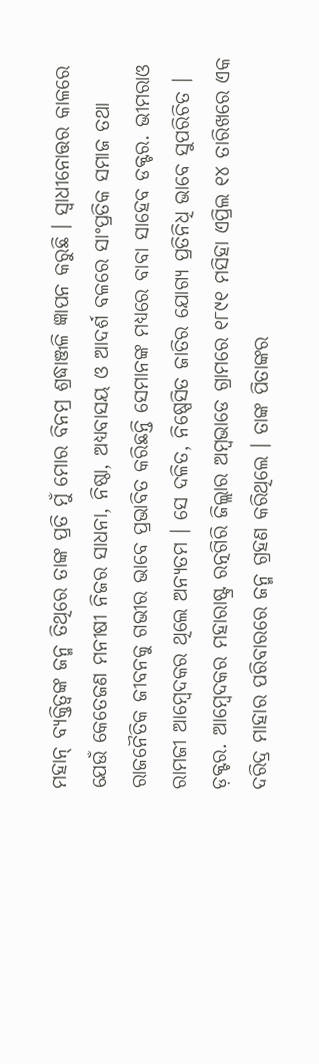ମହାନ୍ ବ୍ୟକ୍ତିତ୍ୱଙ୍କ ଜନ୍ମ ତିଥିରେ ତାଙ୍କ ପ୍ରତି ମୁଁ ମୋର ବିନମ୍ର ଶ୍ରଦ୍ଧାଞ୍ଜଳି ଜ୍ଞାପନ କରୁଛି । ସ୍ୱାଧୀନୋତ୍ତର କାଳରେ ଯେଉଁ କେତେଜଣ ମନୀଷୀ ନିଜର ସାଧନା, ନିଷ୍ଠା, ଅଧ୍ୟବାସୟ ଓ ଆଦର୍ଶ ବଳରେ ସାଂପ୍ରତିକ ସମାଜ ତଥା ରାଜନୈତିକ ଜୀବନକୁ ଗଭୀର ଭାବେ ପ୍ରଭାବିତ କରିଛନ୍ତି ସେମାନଙ୍କ ମଧ୍ୟରେ ବାବା ସାହେବ ଡକ୍ଟର. ଭୀମରାଓ ରାମଜୀ ଆମ୍ବେଦକର ଥିଲେ ଅନ୍ୟତମ । ସେ ଦଳିତ, ନିଷ୍ପେସିତ ଜାତିର ଯୋଗ୍ୟ ପ୍ରତିନିଧି ଭାବେ ସୁପରିଚିତ । ଡ଼କ୍ଟର. ଆମ୍ବେଦକର ମହାରାଷ୍ଟ୍ର ରତ୍ନଗିରି ଜିଲ୍ଲାର ଅମ୍ବଭାଡେ ଗ୍ରାମରେ ୧୮୯୧ ମସିହା ଏପ୍ରିଲ ୧୪ ତାରିଖରେ ଏକ ଦରିଦ୍ର ମାହାର ପରିବାରରେ ଜନ୍ମ ଗ୍ରହଣ କରିଥିଲେ । ତାଙ୍କ ପିତାଙ୍କର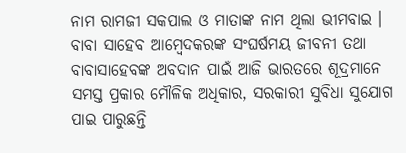ନାମ ରାମଜୀ ସକପାଲ ଓ ମାତାଙ୍କ ନାମ ଥିଲା ଭୀମବାଇ । ବାବା ସାହେବ ଆମ୍ବେଦକରଙ୍କ ସଂଘର୍ଷମୟ ଜୀବନୀ ତଥା ବାବାସାହେବଙ୍କ ଅବଦାନ ପାଇଁ ଆଜି ଭାରତରେ ଶୂଦ୍ରମାନେ ସମସ୍ତ ପ୍ରକାର ମୌଳିକ ଅଧିକାର, ସରକାରୀ ସୁବିଧା ସୁଯୋଗ ପାଇ ପାରୁଛନ୍ତି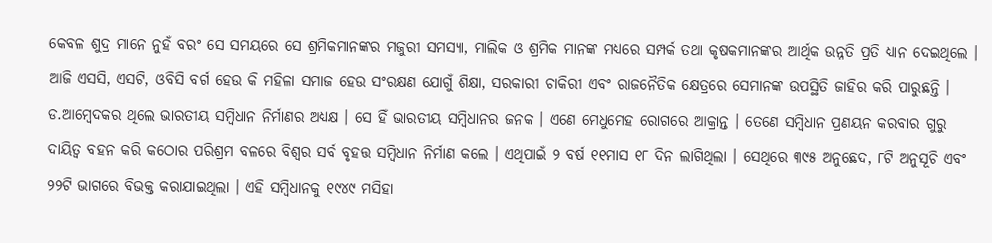କେବଳ ଶୁଦ୍ର ମାନେ ନୁହଁ ବରଂ ସେ ସମୟରେ ସେ ଶ୍ରମିକମାନଙ୍କର ମଜୁରୀ ସମସ୍ୟା, ମାଲିକ ଓ ଶ୍ରମିକ ମାନଙ୍କ ମଧ୍ୟରେ ସମ୍ପର୍କ ତଥା କୃଷକମାନଙ୍କର ଆର୍ଥିକ ଉନ୍ନତି ପ୍ରତି ଧ୍ୟାନ ଦେଇଥିଲେ । ଆଜି ଏସସି, ଏସଟି, ଓବିସି ବର୍ଗ ହେଉ କି ମହିଳା ସମାଜ ହେଉ ସଂରକ୍ଷଣ ଯୋଗୁଁ ଶିକ୍ଷା, ସରକାରୀ ଚାକିରୀ ଏବଂ ରାଜନୈତିକ କ୍ଷେତ୍ରରେ ସେମାନଙ୍କ ଉପସ୍ଥିତି ଜାହିର କରି ପାରୁଛନ୍ତି । ଡ.ଆମ୍ବେଦକର ଥିଲେ ଭାରତୀୟ ସମ୍ବିଧାନ ନିର୍ମାଣର ଅଧ୍ୟକ୍ଷ । ସେ ହିଁ ଭାରତୀୟ ସମ୍ବିଧାନର ଜନକ । ଏଣେ ମେଧୁମେହ ରୋଗରେ ଆକ୍ରାନ୍ତ । ତେଣେ ସମ୍ବିଧାନ ପ୍ରଣୟନ କରବାର ଗୁରୁ ଦାୟିତ୍ୱ ବହନ କରି କଠୋର ପରିଶ୍ରମ ବଳରେ ବିଶ୍ୱର ସର୍ବ ବୃହତ୍ତ ସମ୍ବିଧାନ ନିର୍ମାଣ କଲେ । ଏଥିପାଇଁ ୨ ବର୍ଷ ୧୧ମାସ ୧୮ ଦିନ ଲାଗିଥିଲା । ସେଥିରେ ୩୯୫ ଅନୁଛେଦ, ୮ଟି ଅନୁସୂଚି ଏବଂ ୨୨ଟି ଭାଗରେ ବିଭକ୍ତ କରାଯାଇଥିଲା । ଏହି ସମ୍ବିଧାନକୁ ୧୯୪୯ ମସିହା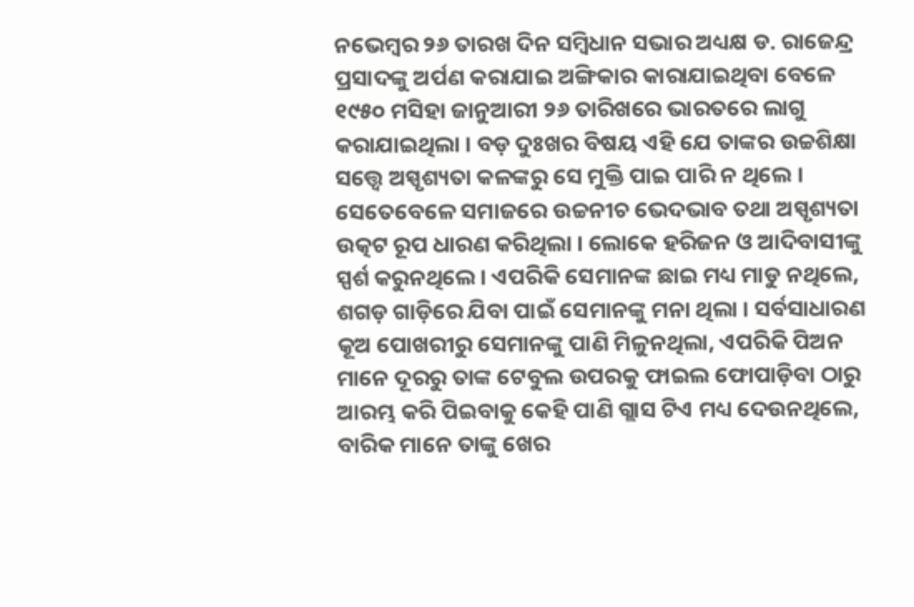ନଭେମ୍ବର ୨୬ ତାରଖ ଦିନ ସମ୍ବିଧାନ ସଭାର ଅଧ୍ୟକ୍ଷ ଡ. ରାଜେନ୍ଦ୍ର ପ୍ରସାଦଙ୍କୁ ଅର୍ପଣ କରାଯାଇ ଅଙ୍ଗିକାର କାରାଯାଇଥିବା ବେଳେ ୧୯୫୦ ମସିହା ଜାନୁଆରୀ ୨୬ ତାରିଖରେ ଭାରତରେ ଲାଗୁ କରାଯାଇଥିଲା । ବଡ଼ ଦୁଃଖର ବିଷୟ ଏହି ଯେ ତାଙ୍କର ଉଚ୍ଚଶିକ୍ଷା ସତ୍ତ୍ୱେ ଅସ୍ପୃଶ୍ୟତା କଳଙ୍କରୁ ସେ ମୁକ୍ତି ପାଇ ପାରି ନ ଥିଲେ । ସେତେବେଳେ ସମାଜରେ ଉଚ୍ଚନୀଚ ଭେଦଭାବ ତଥା ଅସ୍ପୃଶ୍ୟତା ଉତ୍କଟ ରୂପ ଧାରଣ କରିଥିଲା । ଲୋକେ ହରିଜନ ଓ ଆଦିବାସୀଙ୍କୁ ସ୍ପର୍ଶ କରୁନଥିଲେ । ଏପରିକି ସେମାନଙ୍କ ଛାଇ ମଧ୍ୟ ମାଡୁ ନଥିଲେ, ଶଗଡ଼ ଗାଡ଼ିରେ ଯିବା ପାଇଁ ସେମାନଙ୍କୁ ମନା ଥିଲା । ସର୍ବସାଧାରଣ କୂଅ ପୋଖରୀରୁ ସେମାନଙ୍କୁ ପାଣି ମିଳୁନଥିଲା, ଏପରିକି ପିଅନ ମାନେ ଦୂରରୁ ତାଙ୍କ ଟେବୁଲ ଉପରକୁ ଫାଇଲ ଫୋପାଡ଼ିବା ଠାରୁ ଆରମ୍ଭ କରି ପିଇବାକୁ କେହି ପାଣି ଗ୍ଲାସ ଟିଏ ମଧ୍ୟ ଦେଉନଥିଲେ, ବାରିକ ମାନେ ତାଙ୍କୁ ଖେର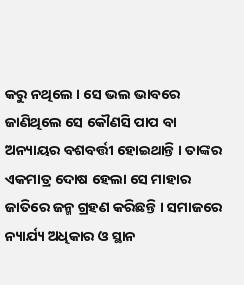କରୁ ନଥିଲେ । ସେ ଭଲ ଭାବରେ ଜାଣିଥିଲେ ସେ କୌଣସି ପାପ ବା ଅନ୍ୟାୟର ବଶବର୍ତ୍ତୀ ହୋଇଥାନ୍ତି । ତାଙ୍କର ଏକମାତ୍ର ଦୋଷ ହେଲା ସେ ମାହାର ଜାତିରେ ଜନ୍ମ ଗ୍ରହଣ କରିଛନ୍ତି । ସମାଜରେ ନ୍ୟାର୍ଯ୍ୟ ଅଧିକାର ଓ ସ୍ଥାନ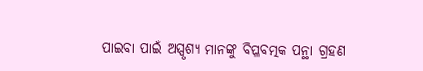ପାଇବା ପାଇଁ ଅସ୍ପୃଶ୍ୟ ମାନଙ୍କୁ ବିପ୍ଳବତ୍ମକ ପନ୍ଥା ଗ୍ରହଣ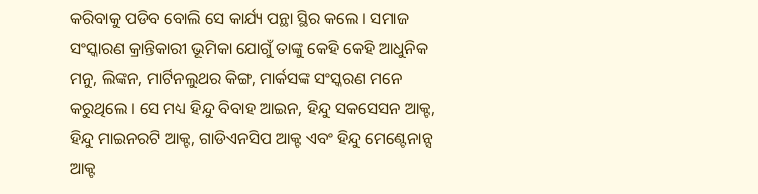କରିବାକୁ ପଡିବ ବୋଲି ସେ କାର୍ଯ୍ୟ ପନ୍ଥା ସ୍ଥିର କଲେ । ସମାଜ ସଂସ୍କାରଣ କ୍ରାନ୍ତିକାରୀ ଭୂମିକା ଯୋଗୁଁ ତାଙ୍କୁ କେହି କେହି ଆଧୁନିକ ମନୁ, ଲିଙ୍କନ, ମାର୍ଟିନଲୁଥର କିଙ୍ଗ, ମାର୍କସଙ୍କ ସଂସ୍କରଣ ମନେ କରୁଥିଲେ । ସେ ମଧ୍ୟ ହିନ୍ଦୁ ବିବାହ ଆଇନ, ହିନ୍ଦୁ ସକସେସନ ଆକ୍ଟ, ହିନ୍ଦୁ ମାଇନରଟି ଆକ୍ଟ, ଗାଡିଏନସିପ ଆକ୍ଟ ଏବଂ ହିନ୍ଦୁ ମେଣ୍ଟେନାନ୍ସ ଆକ୍ଟ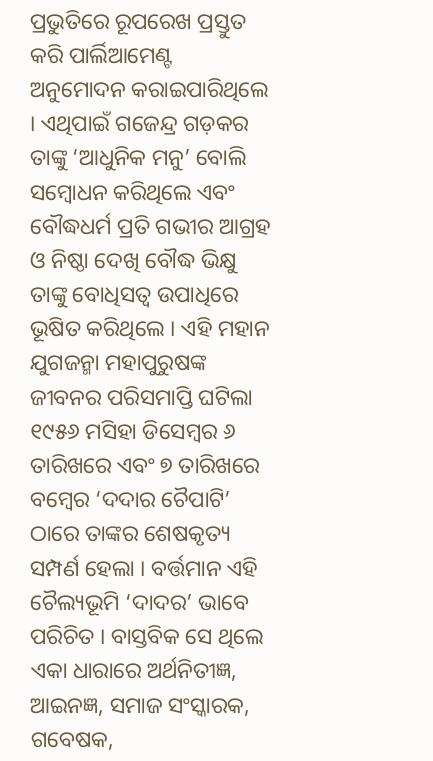ପ୍ରଭୁତିରେ ରୂପରେଖ ପ୍ରସ୍ତୁତ କରି ପାର୍ଲିଆମେଣ୍ଟ ଅନୁମୋଦନ କରାଇପାରିଥିଲେ । ଏଥିପାଇଁ ଗଜେନ୍ଦ୍ର ଗଡ଼କର ତାଙ୍କୁ ‘ଆଧୁନିକ ମନୁ’ ବୋଲି ସମ୍ବୋଧନ କରିଥିଲେ ଏବଂ ବୌଦ୍ଧଧର୍ମ ପ୍ରତି ଗଭୀର ଆଗ୍ରହ ଓ ନିଷ୍ଠା ଦେଖି ବୌଦ୍ଧ ଭିକ୍ଷୁ ତାଙ୍କୁ ବୋଧିସତ୍ୱ ଉପାଧିରେ ଭୂଷିତ କରିଥିଲେ । ଏହି ମହାନ ଯୁଗଜନ୍ମା ମହାପୁରୁଷଙ୍କ ଜୀବନର ପରିସମାପ୍ତି ଘଟିଲା ୧୯୫୬ ମସିହା ଡିସେମ୍ବର ୬ ତାରିଖରେ ଏବଂ ୭ ତାରିଖରେ ବମ୍ବେର ‘ଦଦାର ଚୈପାଟି’ ଠାରେ ତାଙ୍କର ଶେଷକୃତ୍ୟ ସମ୍ପର୍ଣ ହେଲା । ବର୍ତ୍ତମାନ ଏହି ଚୈଲ୍ୟଭୂମି ‘ଦାଦର’ ଭାବେ ପରିଚିତ । ବାସ୍ତବିକ ସେ ଥିଲେ ଏକା ଧାରାରେ ଅର୍ଥନିତୀଜ୍ଞ, ଆଇନଜ୍ଞ, ସମାଜ ସଂସ୍କାରକ, ଗବେଷକ,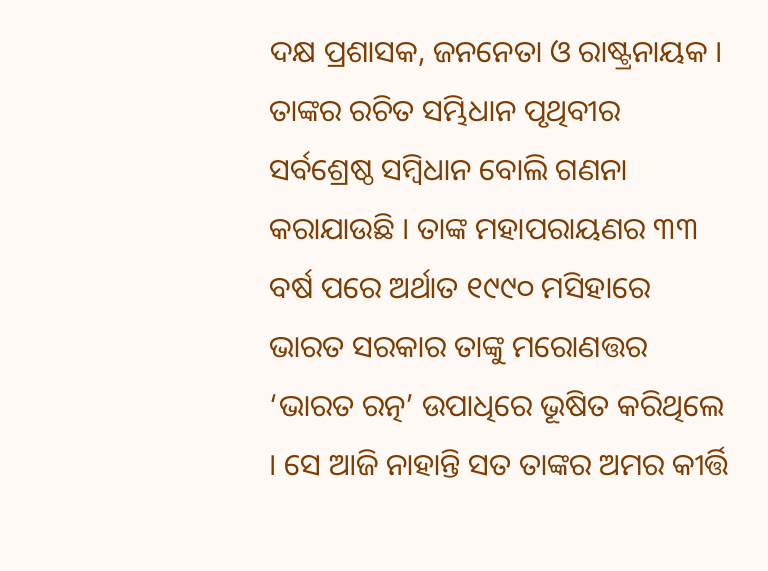ଦକ୍ଷ ପ୍ରଶାସକ, ଜନନେତା ଓ ରାଷ୍ଟ୍ରନାୟକ । ତାଙ୍କର ରଚିତ ସମ୍ଭିଧାନ ପୃଥିବୀର ସର୍ବଶ୍ରେଷ୍ଠ ସମ୍ବିଧାନ ବୋଲି ଗଣନା କରାଯାଉଛି । ତାଙ୍କ ମହାପରାୟଣର ୩୩ ବର୍ଷ ପରେ ଅର୍ଥାତ ୧୯୯୦ ମସିହାରେ ଭାରତ ସରକାର ତାଙ୍କୁ ମରୋଣତ୍ତର ‘ଭାରତ ରତ୍ନ’ ଉପାଧିରେ ଭୂଷିତ କରିଥିଲେ । ସେ ଆଜି ନାହାନ୍ତି ସତ ତାଙ୍କର ଅମର କୀର୍ତ୍ତି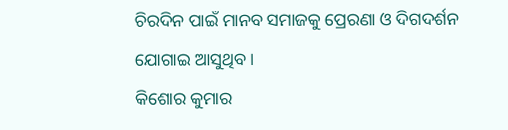ଚିରଦିନ ପାଇଁ ମାନବ ସମାଜକୁ ପ୍ରେରଣା ଓ ଦିଗଦର୍ଶନ ଯୋଗାଇ ଆସୁଥିବ ।
କିଶୋର କୁମାର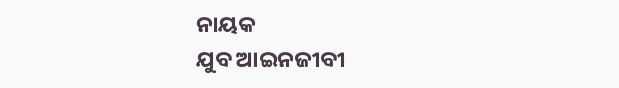ନାୟକ
ଯୁବ ଆଇନଜୀବୀ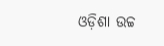ଓଡ଼ିଶା ଉଚ୍ଚ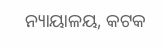ନ୍ୟାୟାଳୟ, କଟକ